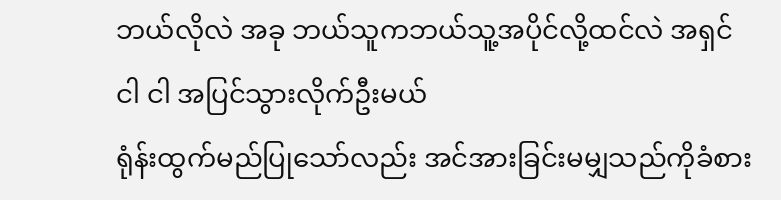ဘယ်လိုလဲ အခု ဘယ်သူကဘယ်သူ့အပိုင်လို့ထင်လဲ အရှင်
ငါ ငါ အပြင်သွားလိုက်ဦးမယ်
ရုံန်းထွက်မည်ပြုသော်လည်း အင်အားခြင်းမမျှသည်ကိုခံစား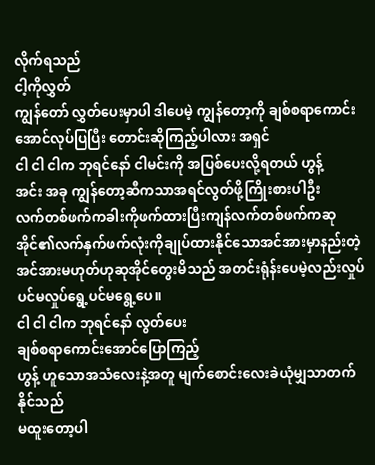လိုက်ရသည်
ငါ့ကိုလွှတ်
ကျွန်တော် လွှတ်ပေးမှာပါ ဒါပေမဲ့ ကျွန်တော့ကို ချစ်စရာကောင်းအောင်လုပ်ပြပြီး တောင်းဆိုကြည့်ပါလား အရှင်
ငါ ငါ ငါက ဘုရင်နော် ငါမင်းကို အပြစ်ပေးလို့ရတယ် ဟွန့်
အင်း အခု ကျွန်တော့ဆီကသာအရင်လွတ်ဖို့ကြိုးစားပါဦး
လက်တစ်ဖက်ကခါးကိုဖက်ထားပြီးကျန်လက်တစ်ဖက်ကဆုအိုင်၏လက်နှက်ဖက်လုံးကိုချုပ်ထားနိုင်သောအင်အားမှာနည်းတဲ့အင်အားမဟုတ်ဟုဆုအိုင်တွေးမိသည် အတင်းရုံန်းပေမဲ့လည်းလှုပ်ပင်မလှုပ်ရွေ့ပင်မရွေ့ပေ။
ငါ ငါ ငါက ဘုရင်နော် လွတ်ပေး
ချစ်စရာကောင်းအောင်ပြောကြည့်
ဟွန့် ဟူသောအသံလေးနဲ့အတူ မျက်စောင်းလေးခဲယုံမျှသာတက်နိုင်သည်
မထူးတော့ပါ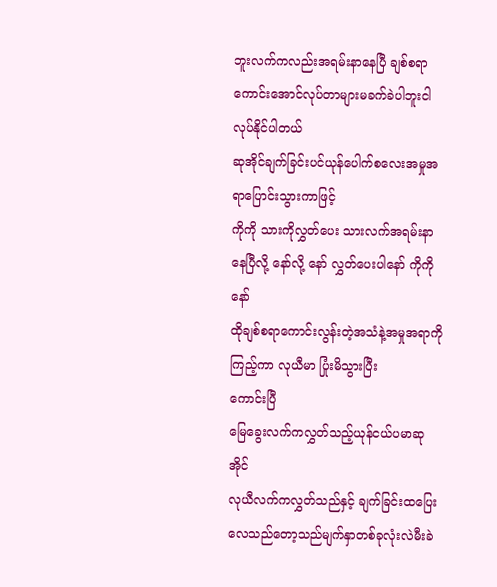ဘူးလက်ကလည်းအရမ်းနာနေပြီ ချစ်စရာကောင်းအောင်လုပ်တာများမခက်ခဲပါဘူးငါလုပ်နိုင်ပါတယ်
ဆုအိုင်ချက်ခြင်းပင်ယုန်ပေါက်စလေးအမှုအရာပြောင်းသွားကာဖြင့်
ကိုကို သားကိုလွှတ်ပေး သားလက်အရမ်းနာနေပြီလို့ နော်လို့ နော် လွှတ်ပေးပါနော် ကိုကိုနော်
ထိုချစ်စရာကောင်းလွန်းတဲ့အသံနဲ့အမှုအရာကိုကြည့်ကာ လုယီမာ ပြုံးမိသွားပြီး
ကောင်းပြီ
မြေခွေးလက်ကလွှတ်သည့်ယုန်ငယ်ပမာဆုအိုင်
လုယီလက်ကလွှတ်သည်နှင့် ချက်ခြင်းထပြေးလေသည်တော့သည်မျက်နှာတစ်ခုလုံးလဲမီးခဲ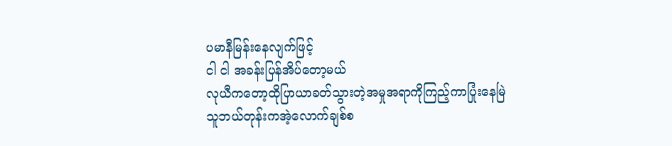ပမာနီမြန်းနေလျက်ဖြင့်
ငါ ငါ အခန်းပြန်အိပ်တော့မယ်
လုယီကတော့ထိုပြာယာခတ်သွားတဲ့အမှုအရာကိုကြည့်ကာပြုံးနေမြဲ
သူဘယ်တုန်းကအဲ့လောက်ချစ်စ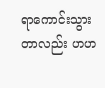ရာကောင်းသွားတာလည်း ဟဟ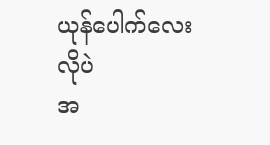ယုန်ပေါက်လေးလိုပဲ
အ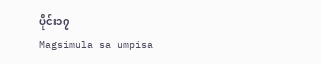ပိုင်း၁၇
Magsimula sa umpisa